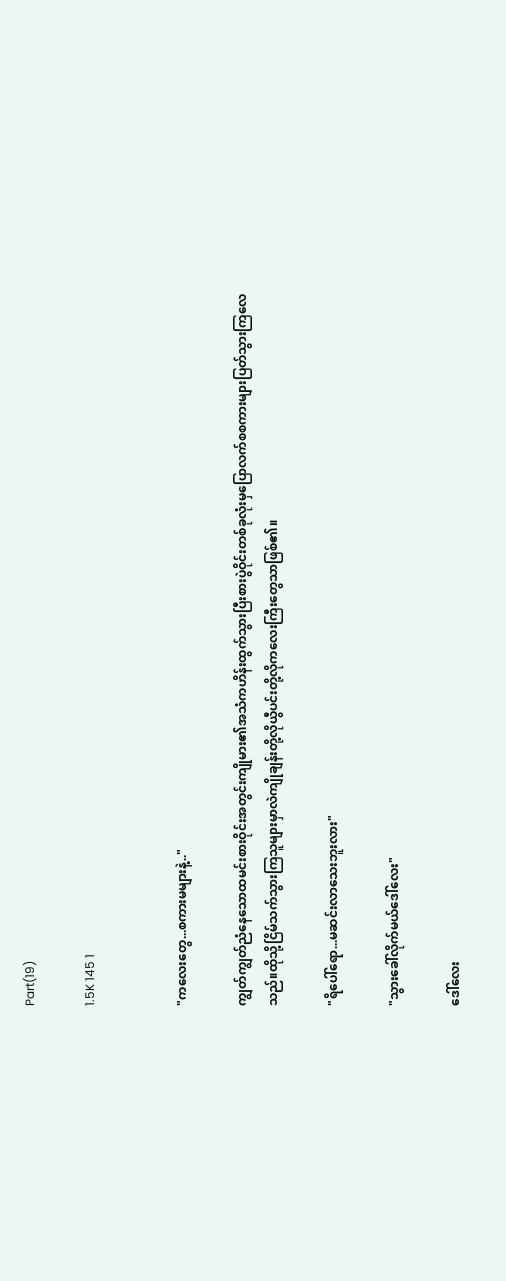Part(19)

1.5K 145 1


"ကလေးတွေ...စကားမများနဲ့.."

ကျွတ်ကျွတ်ညံနေသောထမင်းစားဝိုင်းအတွင်းကျိုမား၏အသံကဟိန်းထွက်သွားပြီးစားပွဲဝိုင်းတစ်ခုလုံးမှပြောလက်စစကားများပြတ်သွားကြလေသည်။ထိုသို့ငြိမ်သက်သွားကြသူများမှာလဲကျိုချန်းတို့လိုယွီပင်းတို့လိုကလေးကြီးတွေသာဖြစ်၏။

"ရိပေါ်ရော...မဆင်းလာသေးဘူးလား"

"သွားခေါ်လိုက်မယ်ဒေါ်လေး"

ဒေါ်လေး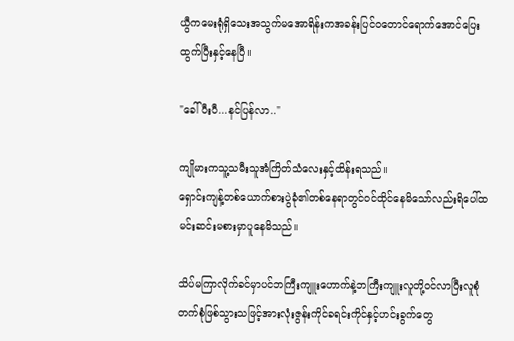ယွီကမေးရုံရှိသေးအသွက်မအောရိန်းကအခန်းပြင်ဝတောင်ရောက်အောင်ပြေးထွက်ပြီးနှင့်နေပြီ။

"ခေါ်ပီးပီ...နင်ပြန်လာ.."

ကျိုမားကသူ့သမီးသူအံကြိတ်သံလေးနှင့်ထိန်းရသည်။
ရှောင်းကျန့်တစ်ယောက်စားပွဲခုံ၏တစ်နေရာတွင်ဝင်ထိုင်နေမိသော်လည်းရိပေါ်ထမင်းဆင်းမစားမှာပူနေမိသည်။

သိပ်မကြာလိုက်ခင်မှာပင်ဘကြီးကျူးဟောက်နဲ့ဘကြီးကျူးလူတို့ဝင်လာပြီးလူစုံတက်စုံဖြစ်သွားသဖြင့်အားလုံးဇွန်းကိုင်ခရင်းကိုင်နှင့်ဟင်းခွက်တွေ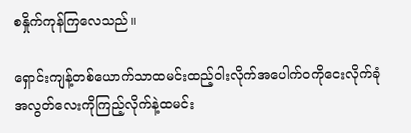စနှိုက်ကုန်ကြလေသည်။

ရှောင်းကျန့်တစ်ယောက်သာထမင်းထည့်ဝါးလိုက်အပေါက်ဝကိုငေးလိုက်ခုံအလွတ်လေးကိုကြည့်လိုက်နဲ့ထမင်း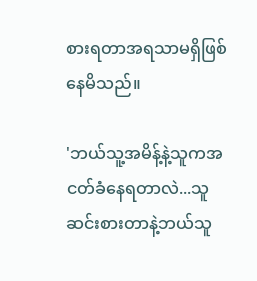စားရတာအရသာမရှိဖြစ်နေမိသည်။

'ဘယ်သူ့အမိန့်နဲ့သူကအငတ်ခံနေရတာလဲ...သူဆင်းစားတာနဲ့ဘယ်သူ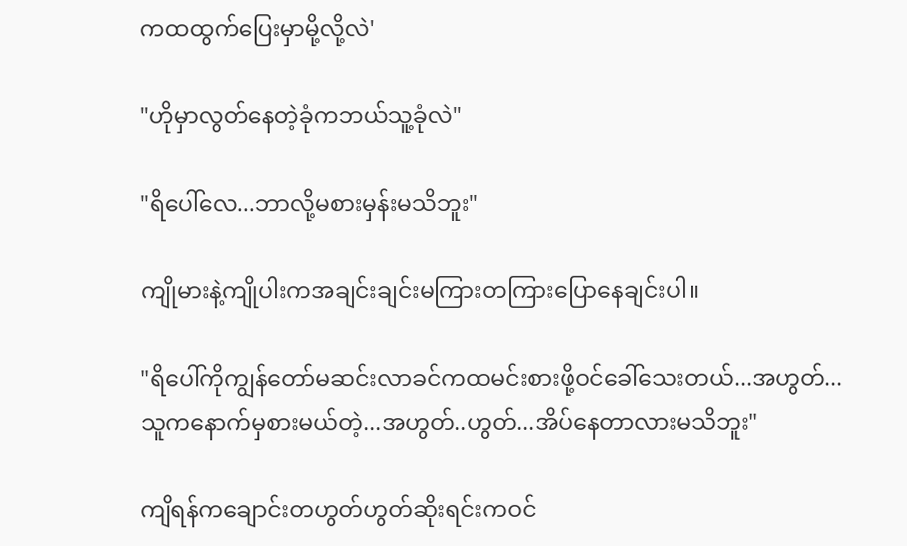ကထထွက်ပြေးမှာမို့လို့လဲ'

"ဟိုမှာလွတ်နေတဲ့ခုံကဘယ်သူ့ခုံလဲ"

"ရိပေါ်လေ...ဘာလို့မစားမှန်းမသိဘူး"

ကျိုမားနဲ့ကျိုပါးကအချင်းချင်းမကြားတကြားပြောနေချင်းပါ။

"ရိပေါ်ကိုကျွန်တော်မဆင်းလာခင်ကထမင်းစား‌ဖို့ဝင်ခေါ်သေးတယ်...အဟွတ်...သူကနောက်မှစားမယ်တဲ့...အဟွတ်..ဟွတ်...အိပ်နေတာလားမသိဘူး"

ကျိရန်ကချောင်းတဟွတ်ဟွတ်ဆိုးရင်းကဝင်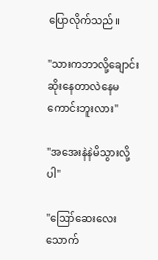ပြောလိုက်သည်။

"သားကဘာလို့ချောင်းဆိုးနေတာလဲနေမကောင်းဘူးလား"

"အအေးနဲနဲမိသွားလို့ပါ"

"ဪဆေးလေးသောက်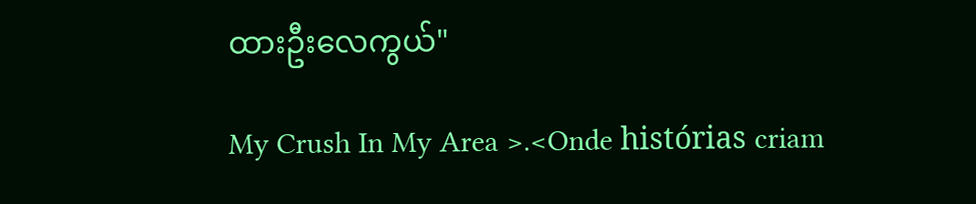ထားဦးလေကွယ်"

My Crush In My Area >.<Onde histórias criam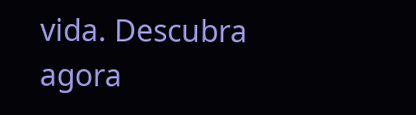vida. Descubra agora